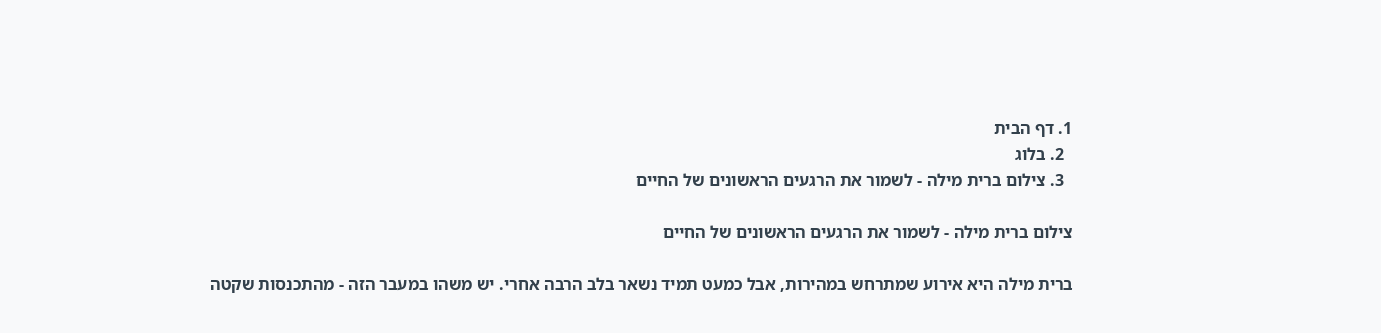1. דף הבית
  2. בלוג
  3. צילום ברית מילה - לשמור את הרגעים הראשונים של החיים

צילום ברית מילה - לשמור את הרגעים הראשונים של החיים

ברית מילה היא אירוע שמתרחש במהירות, אבל כמעט תמיד נשאר בלב הרבה אחרי. יש משהו במעבר הזה - מהתכנסות שקטה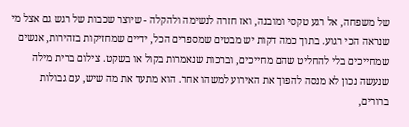של משפחה, אל רגע טקסי ומובנה, ואז חזרה לנשימה ולהקלה - שיוצר שכבות של רגש גם אצל מי שנראה הכי רגוע. בתוך כמה דקות יש מבטים שמספרים הכל, ידיים שמחזיקות בזהירות, אנשים שמחייכים בלי להחליט שהם מחייכים, וברכות שנאמרות בקול או בשקט. צילום ברית מילה שנעשה נכון לא מנסה להפוך את האירוע למשהו אחר. הוא מתעד את מה שיש, עם גבולות ברורים,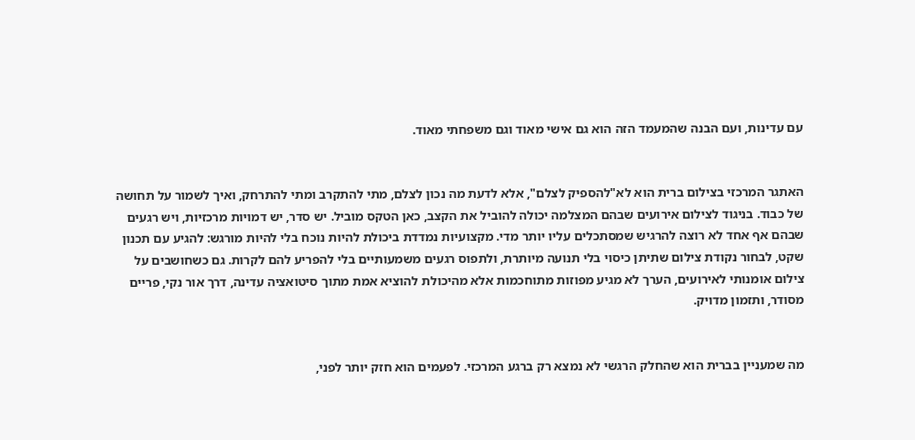עם עדינות, ועם הבנה שהמעמד הזה הוא גם אישי מאוד וגם משפחתי מאוד.


האתגר המרכזי בצילום ברית הוא לא"להספיק לצלם", אלא לדעת מה נכון לצלם, מתי להתקרב ומתי להתרחק, ואיך לשמור על תחושה של כבוד. בניגוד לצילום אירועים שבהם המצלמה יכולה להוביל את הקצב, כאן הטקס מוביל. יש סדר, יש דמויות מרכזיות, ויש רגעים שבהם אף אחד לא רוצה להרגיש שמסתכלים עליו יותר מדי. מקצועיות נמדדת ביכולת להיות נוכח בלי להיות מורגש: להגיע עם תכנון שקט, לבחור נקודת צילום שתיתן כיסוי בלי תנועה מיותרת, ולתפוס רגעים משמעותיים בלי להפריע להם לקרות. גם כשחושבים על צילום אומנותי לאירועים, הערך לא מגיע מפוזות מתוחכמות אלא מהיכולת להוציא אמת מתוך סיטואציה עדינה, דרך אור נקי, פריים מסודר, ותזמון מדויק.


מה שמעניין בברית הוא שהחלק הרגשי לא נמצא רק ברגע המרכזי. לפעמים הוא חזק יותר לפני,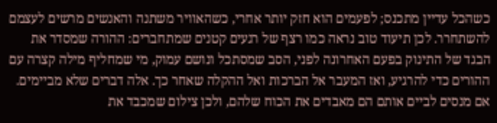כשהכל עדיין מתכנס; לפעמים הוא חזק יותר אחרי, כשהאוויר משתנה והאנשים מרשים לעצמם להשתחרר. לכן תיעוד טוב נראה כמו רצף של רגעים קטנים שמתחברים: ההורה שמסדר את הבגד של התינוק בפעם האחרונה לפני, הסב שמסתכל ונושם עמוק, מי שמחליף מילה קצרה עם ההורים כדי להרגיע, ואז המעבר אל הברכות ואל ההקלה שאחר כך. אלה דברים שלא מביימים. אם מנסים לביים אותם הם מאבדים את הכוח שלהם, ולכן צילום שמכבד את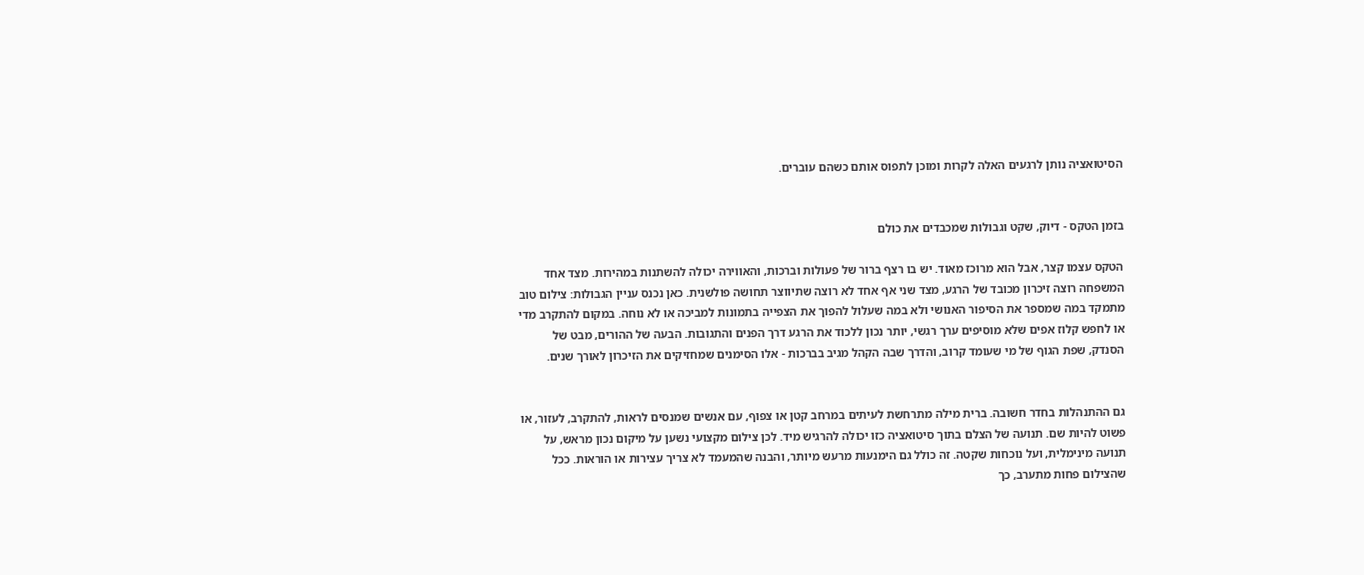הסיטואציה נותן לרגעים האלה לקרות ומוכן לתפוס אותם כשהם עוברים.


בזמן הטקס - דיוק, שקט וגבולות שמכבדים את כולם

הטקס עצמו קצר, אבל הוא מרוכז מאוד. יש בו רצף ברור של פעולות וברכות, והאווירה יכולה להשתנות במהירות. מצד אחד המשפחה רוצה זיכרון מכובד של הרגע, מצד שני אף אחד לא רוצה שתיווצר תחושה פולשנית. כאן נכנס עניין הגבולות: צילום טוב מתמקד במה שמספר את הסיפור האנושי ולא במה שעלול להפוך את הצפייה בתמונות למביכה או לא נוחה. במקום להתקרב מדי או לחפש קלוז אפים שלא מוסיפים ערך רגשי, יותר נכון ללכוד את הרגע דרך הפנים והתגובות. הבעה של ההורים, מבט של הסנדק, שפת הגוף של מי שעומד קרוב, והדרך שבה הקהל מגיב בברכות - אלו הסימנים שמחזיקים את הזיכרון לאורך שנים.


גם ההתנהלות בחדר חשובה. ברית מילה מתרחשת לעיתים במרחב קטן או צפוף, עם אנשים שמנסים לראות, להתקרב, לעזור, או פשוט להיות שם. תנועה של הצלם בתוך סיטואציה כזו יכולה להרגיש מיד. לכן צילום מקצועי נשען על מיקום נכון מראש, על תנועה מינימלית, ועל נוכחות שקטה. זה כולל גם הימנעות מרעש מיותר, והבנה שהמעמד לא צריך עצירות או הוראות. ככל שהצילום פחות מתערב, כך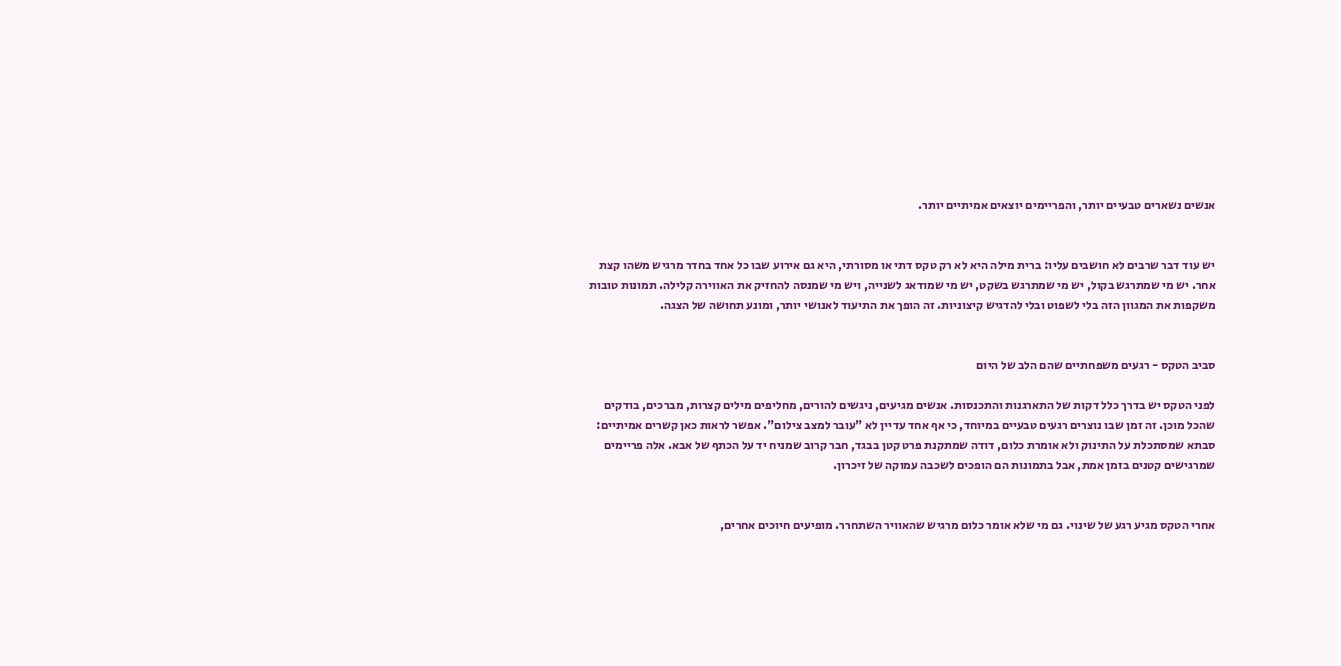אנשים נשארים טבעיים יותר, והפריימים יוצאים אמיתיים יותר.


יש עוד דבר שרבים לא חושבים עליו: ברית מילה היא לא רק טקס דתי או מסורתי, היא גם אירוע שבו כל אחד בחדר מרגיש משהו קצת אחר. יש מי שמתרגש בקול, יש מי שמתרגש בשקט, יש מי שמודאג לשנייה, ויש מי שמנסה להחזיק את האווירה קלילה. תמונות טובות משקפות את המגוון הזה בלי לשפוט ובלי להדגיש קיצוניות. זה הופך את התיעוד לאנושי יותר, ומונע תחושה של הצגה.


סביב הטקס - רגעים משפחתיים שהם הלב של היום

לפני הטקס יש בדרך כלל דקות של התארגנות והתכנסות. אנשים מגיעים, ניגשים להורים, מחליפים מילים קצרות, מברכים, בודקים שהכל מוכן. זה זמן שבו נוצרים רגעים טבעיים במיוחד, כי אף אחד עדיין לא "עובר למצב צילום". אפשר לראות כאן קשרים אמיתיים: סבתא שמסתכלת על התינוק ולא אומרת כלום, דודה שמתקנת פרט קטן בבגד, חבר קרוב שמניח יד על הכתף של אבא. אלה פריימים שמרגישים קטנים בזמן אמת, אבל בתמונות הם הופכים לשכבה עמוקה של זיכרון.


אחרי הטקס מגיע רגע של שינוי. גם מי שלא אומר כלום מרגיש שהאוויר השתחרר. מופיעים חיוכים אחרים,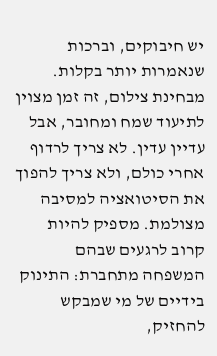יש חיבוקים, וברכות שנאמרות יותר בקלות. מבחינת צילום, זה זמן מצוין לתיעוד שמח ומחובר, אבל עדיין עדין. לא צריך לרדוף אחרי כולם, ולא צריך להפוך את הסיטואציה למסיבה מצולמת. מספיק להיות קרוב לרגעים שבהם המשפחה מתחברת: התינוק בידיים של מי שמבקש להחזיק,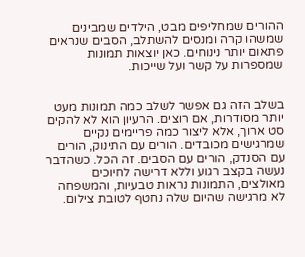ההורים שמחליפים מבט, הילדים שמבינים שמשהו קרה ומנסים להשתלב, הסבים שנראים פתאום יותר נינוחים. כאן יוצאות תמונות שמספרות על קשר ועל שייכות.


בשלב הזה גם אפשר לשלב כמה תמונות מעט יותר מסודרות, אם רוצים. הרעיון הוא לא להקים סט ארוך, אלא ליצור כמה פריימים נקיים שמרגישים מכובדים. הורים עם התינוק, הורים עם הסנדק, הורים עם הסבים. זה הכל. כשהדבר נעשה בקצב רגוע וללא דרישה לחיוכים מאולצים, התמונות נראות טבעיות, והמשפחה לא מרגישה שהיום שלה נחטף לטובת צילום.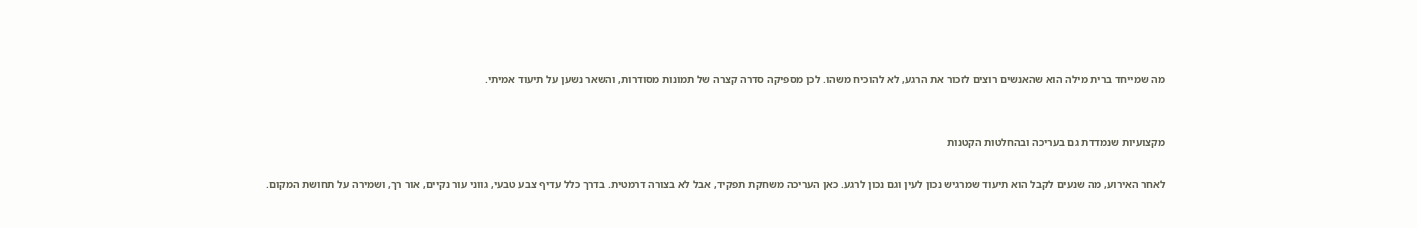מה שמייחד ברית מילה הוא שהאנשים רוצים לזכור את הרגע, לא להוכיח משהו. לכן מספיקה סדרה קצרה של תמונות מסודרות, והשאר נשען על תיעוד אמיתי.


מקצועיות שנמדדת גם בעריכה ובהחלטות הקטנות

לאחר האירוע, מה שנעים לקבל הוא תיעוד שמרגיש נכון לעין וגם נכון לרגע. כאן העריכה משחקת תפקיד, אבל לא בצורה דרמטית. בדרך כלל עדיף צבע טבעי, גווני עור נקיים, אור רך, ושמירה על תחושת המקום.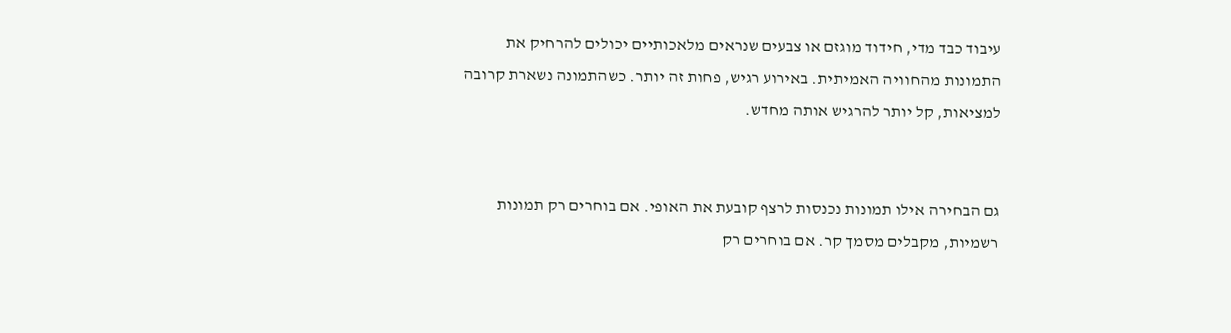עיבוד כבד מדי, חידוד מוגזם או צבעים שנראים מלאכותיים יכולים להרחיק את התמונות מהחוויה האמיתית. באירוע רגיש, פחות זה יותר. כשהתמונה נשארת קרובה למציאות, קל יותר להרגיש אותה מחדש.


גם הבחירה אילו תמונות נכנסות לרצף קובעת את האופי. אם בוחרים רק תמונות רשמיות, מקבלים מסמך קר. אם בוחרים רק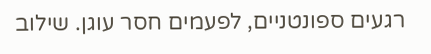רגעים ספונטניים, לפעמים חסר עוגן. שילוב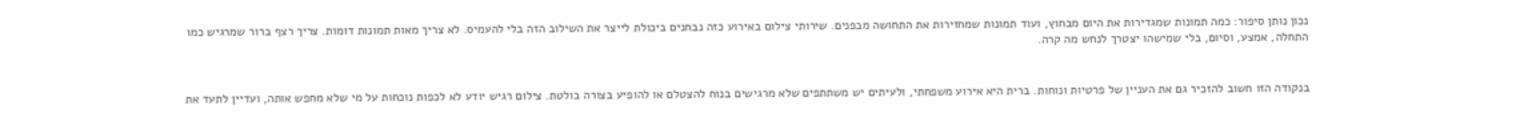נכון נותן סיפור: כמה תמונות שמגדירות את היום מבחוץ, ועוד תמונות שמחזירות את התחושה מבפנים. שירותי צילום באירוע כזה נבחנים ביכולת לייצר את השילוב הזה בלי להעמיס. לא צריך מאות תמונות דומות. צריך רצף ברור שמרגיש כמו התחלה, אמצע, וסיום, בלי שמישהו יצטרך לנחש מה קרה.


בנקודה הזו חשוב להזכיר גם את העניין של פרטיות ונוחות. ברית היא אירוע משפחתי, ולעיתים יש משתתפים שלא מרגישים בנוח להצטלם או להופיע בצורה בולטת. צילום רגיש יודע לא לכפות נוכחות על מי שלא מחפש אותה, ועדיין לתעד את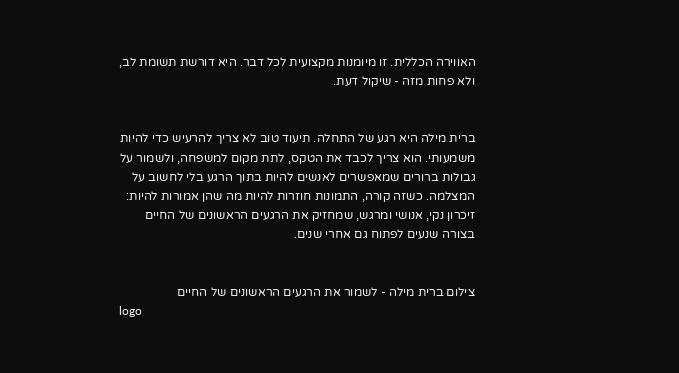האווירה הכללית. זו מיומנות מקצועית לכל דבר. היא דורשת תשומת לב, ולא פחות מזה - שיקול דעת.


ברית מילה היא רגע של התחלה. תיעוד טוב לא צריך להרעיש כדי להיות משמעותי. הוא צריך לכבד את הטקס, לתת מקום למשפחה, ולשמור על גבולות ברורים שמאפשרים לאנשים להיות בתוך הרגע בלי לחשוב על המצלמה. כשזה קורה, התמונות חוזרות להיות מה שהן אמורות להיות: זיכרון נקי, אנושי ומרגש, שמחזיק את הרגעים הראשונים של החיים בצורה שנעים לפתוח גם אחרי שנים.


צילום ברית מילה - לשמור את הרגעים הראשונים של החיים
logo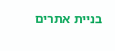בניית אתרים